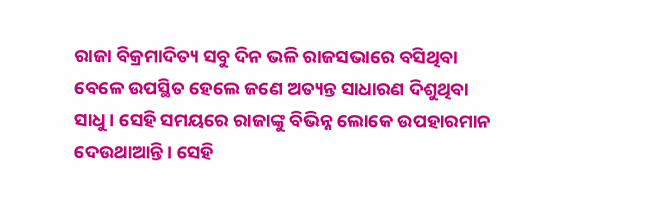ରାଜା ବିକ୍ରମାଦିତ୍ୟ ସବୁ ଦିନ ଭଳି ରାଜସଭାରେ ବସିଥିବା ବେଳେ ଉପସ୍ଥିତ ହେଲେ ଜଣେ ଅତ୍ୟନ୍ତ ସାଧାରଣ ଦିଶୁଥିବା ସାଧୁ। ସେହି ସମୟରେ ରାଜାଙ୍କୁ ବିଭିନ୍ନ ଲୋକେ ଉପହାରମାନ ଦେଉଥାଆନ୍ତି। ସେହି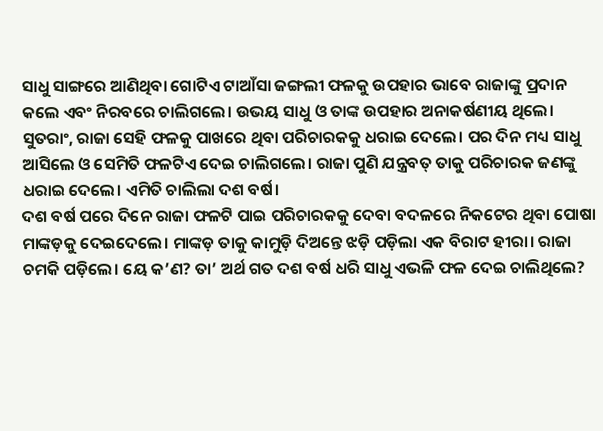ସାଧୁ ସାଙ୍ଗରେ ଆଣିଥିବା ଗୋଟିଏ ଟାଆଁସା ଜଙ୍ଗଲୀ ଫଳକୁ ଉପହାର ଭାବେ ରାଜାଙ୍କୁ ପ୍ରଦାନ କଲେ ଏବଂ ନିରବରେ ଚାଲିଗଲେ। ଉଭୟ ସାଧୁ ଓ ତାଙ୍କ ଉପହାର ଅନାକର୍ଷଣୀୟ ଥିଲେ। ସୁତରାଂ, ରାଜା ସେହି ଫଳକୁ ପାଖରେ ଥିବା ପରିଚାରକକୁ ଧରାଇ ଦେଲେ। ପର ଦିନ ମଧ୍ୟ ସାଧୁ ଆସିଲେ ଓ ସେମିତି ଫଳଟିଏ ଦେଇ ଚାଲିଗଲେ। ରାଜା ପୁଣି ଯନ୍ତ୍ରବତ୍ ତାକୁ ପରିଚାରକ ଜଣଙ୍କୁ ଧରାଇ ଦେଲେ। ଏମିତି ଚାଲିଲା ଦଶ ବର୍ଷ।
ଦଶ ବର୍ଷ ପରେ ଦିନେ ରାଜା ଫଳଟି ପାଇ ପରିଚାରକକୁ ଦେବା ବଦଳରେ ନିକଟେର ଥିବା ପୋଷା ମାଙ୍କଡ଼କୁ ଦେଇଦେଲେ। ମାଙ୍କଡ଼ ତାକୁ କାମୁଡ଼ି ଦିଅନ୍ତେ ଝଡ଼ି ପଡ଼ିଲା ଏକ ବିରାଟ ହୀରା। ରାଜା ଚମକି ପଡ଼ିଲେ। ୟେ କ’ଣ? ତା’ ଅର୍ଥ ଗତ ଦଶ ବର୍ଷ ଧରି ସାଧୁ ଏଭଳି ଫଳ ଦେଇ ଚାଲିଥିଲେ?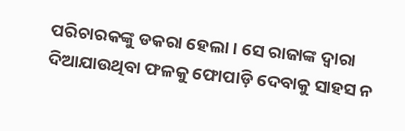ପରିଚାରକଙ୍କୁ ଡକରା ହେଲା। ସେ ରାଜାଙ୍କ ଦ୍ବାରା ଦିଆଯାଉଥିବା ଫଳକୁ ଫୋପାଡ଼ି ଦେବାକୁ ସାହସ ନ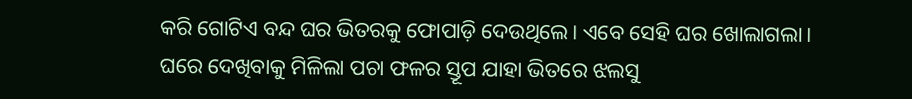କରି ଗୋଟିଏ ବନ୍ଦ ଘର ଭିତରକୁ ଫୋପାଡ଼ି ଦେଉଥିଲେ। ଏବେ ସେହି ଘର ଖୋଲାଗଲା। ଘରେ ଦେଖିବାକୁ ମିଳିଲା ପଚା ଫଳର ସ୍ତୂପ ଯାହା ଭିତରେ ଝଲସୁ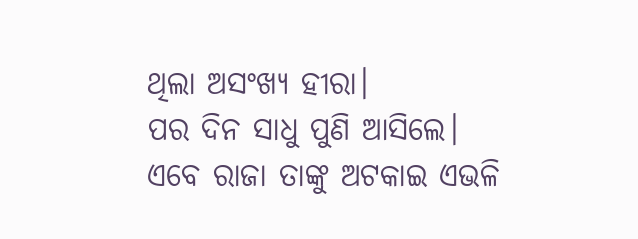ଥିଲା ଅସଂଖ୍ୟ ହୀରା।
ପର ଦିନ ସାଧୁ ପୁଣି ଆସିଲେ। ଏବେ ରାଜା ତାଙ୍କୁ ଅଟକାଇ ଏଭଳି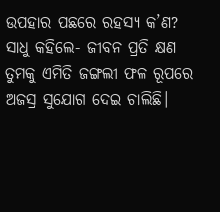ଉପହାର ପଛରେ ରହସ୍ୟ କ’ଣ?
ସାଧୁ କହିଲେ- ଜୀବନ ପ୍ରତି କ୍ଷଣ ତୁମକୁ ଏମିତି ଜଙ୍ଗଲୀ ଫଳ ରୂପରେ ଅଜସ୍ର ସୁଯୋଗ ଦେଇ ଚାଲିଛି।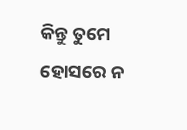କିନ୍ତୁ ତୁମେ ହୋସରେ ନ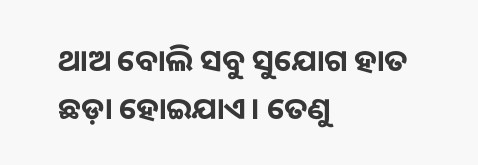ଥାଅ ବୋଲି ସବୁ ସୁଯୋଗ ହାତ ଛଡ଼ା ହୋଇଯାଏ। ତେଣୁ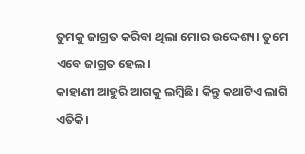ତୁମକୁ ଜାଗ୍ରତ କରିବା ଥିଲା ମୋର ଉଦ୍ଦେଶ୍ୟ। ତୁମେ ଏବେ ଜାଗ୍ରତ ହେଲ।
କାହାଣୀ ଆହୁରି ଆଗକୁ ଲମ୍ବିଛି। କିନ୍ତୁ କଥାଟିଏ ଲାଗି ଏତିକି।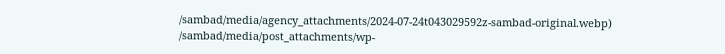/sambad/media/agency_attachments/2024-07-24t043029592z-sambad-original.webp)
/sambad/media/post_attachments/wp-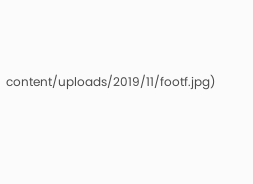content/uploads/2019/11/footf.jpg)